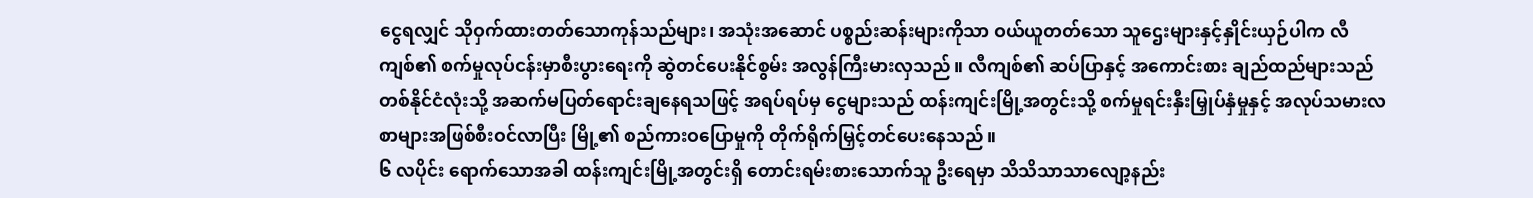ငွေရလျှင် သိုဝှက်ထားတတ်သောကုန်သည်များ၊ အသုံးအဆောင် ပစ္စည်းဆန်းများကိုသာ ဝယ်ယူတတ်သော သူဌေးများနှင့်နှိုင်းယှဉ်ပါက လီကျစ်၏ စက်မှုလုပ်ငန်းမှာစီးပွားရေးကို ဆွဲတင်ပေးနိုင်စွမ်း အလွန်ကြီးမားလှသည်။ လီကျစ်၏ ဆပ်ပြာနှင့် အကောင်းစား ချည်ထည်များသည် တစ်နိုင်ငံလုံးသို့ အဆက်မပြတ်ရောင်းချနေရသဖြင့် အရပ်ရပ်မှ ငွေများသည် ထန်းကျင်းမြို့အတွင်းသို့ စက်မှုရင်းနှီးမြှုပ်နှံမှုနှင့် အလုပ်သမားလစာများအဖြစ်စီးဝင်လာပြီး မြို့၏ စည်ကားဝပြောမှုကို တိုက်ရိုက်မြှင့်တင်ပေးနေသည်။
၆ လပိုင်း ရောက်သောအခါ ထန်းကျင်းမြို့အတွင်းရှိ တောင်းရမ်းစားသောက်သူ ဦးရေမှာ သိသိသာသာလျော့နည်း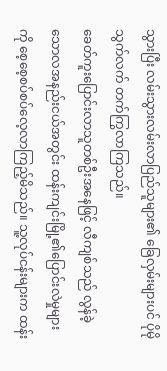သွားပြီး လမ်းသွားလမ်းလာပြည်သူများ၏ ခြေလှမ်းများပင် ပိုမိုသွက်လက် တက်ကြွလာကြသည်။
ခေတ်ကူးပြောင်းလာသူတစ်ဦးအနေဖြင့် လီကျစ်သည် လွန်ခဲ့သောလအနည်းငယ်အတွင်း ထန်းကျင်းမြို့၏ပြောင်းလဲမှုများကို စေ့စေ့စပ်စပ်လေ့လာကြည့်မိသည်။ သူ့လုပ်ငန်းများက ထန်း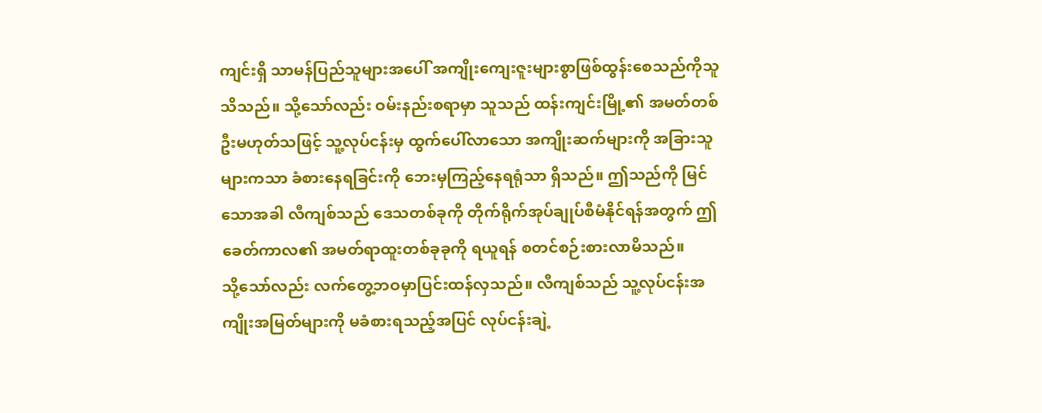ကျင်းရှိ သာမန်ပြည်သူများအပေါ် အကျိုးကျေးဇူးများစွာဖြစ်ထွန်းစေသည်ကိုသူသိသည်။ သို့သော်လည်း ဝမ်းနည်းစရာမှာ သူသည် ထန်းကျင်းမြို့၏ အမတ်တစ်ဦးမဟုတ်သဖြင့် သူ့လုပ်ငန်းမှ ထွက်ပေါ်လာသော အကျိုးဆက်များကို အခြားသူများကသာ ခံစားနေရခြင်းကို ဘေးမှကြည့်နေရရုံသာ ရှိသည်။ ဤသည်ကို မြင်သောအခါ လီကျစ်သည် ဒေသတစ်ခုကို တိုက်ရိုက်အုပ်ချုပ်စီမံနိုင်ရန်အတွက် ဤခေတ်ကာလ၏ အမတ်ရာထူးတစ်ခုခုကို ရယူရန် စတင်စဉ်းစားလာမိသည်။
သို့သော်လည်း လက်တွေ့ဘဝမှာပြင်းထန်လှသည်။ လီကျစ်သည် သူ့လုပ်ငန်းအကျိုးအမြတ်များကို မခံစားရသည့်အပြင် လုပ်ငန်းချဲ့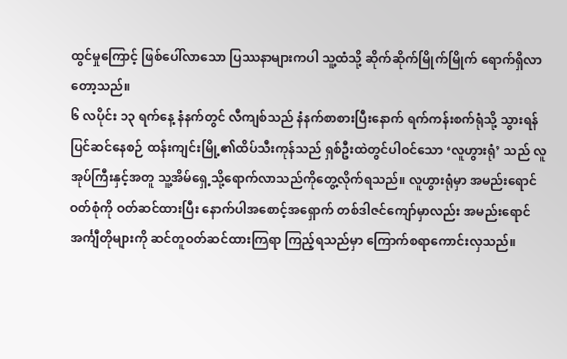ထွင်မှုကြောင့် ဖြစ်ပေါ်လာသော ပြဿနာများကပါ သူ့ထံသို့ ဆိုက်ဆိုက်မြိုက်မြိုက် ရောက်ရှိလာတော့သည်။
၆ လပိုင်း ၁၃ ရက်နေ့ နံနက်တွင် လီကျစ်သည် နံနက်စာစားပြီးနောက် ရက်ကန်းစက်ရုံသို့ သွားရန် ပြင်ဆင်နေစဉ် ထန်းကျင်းမြို့၏ထိပ်သီးကုန်သည် ရှစ်ဦးထဲတွင်ပါဝင်သော ‘လူဟွားရုံ’ သည် လူအုပ်ကြီးနှင့်အတူ သူ့အိမ်ရှေ့သို့ရောက်လာသည်ကိုတွေ့လိုက်ရသည်။ လူဟွားရုံမှာ အမည်းရောင် ဝတ်စုံကို ဝတ်ဆင်ထားပြီး နောက်ပါအစောင့်အရှောက် တစ်ဒါဇင်ကျော်မှာလည်း အမည်းရောင် အင်္ကျီတိုများကို ဆင်တူဝတ်ဆင်ထားကြရာ ကြည့်ရသည်မှာ ကြောက်စရာကောင်းလှသည်။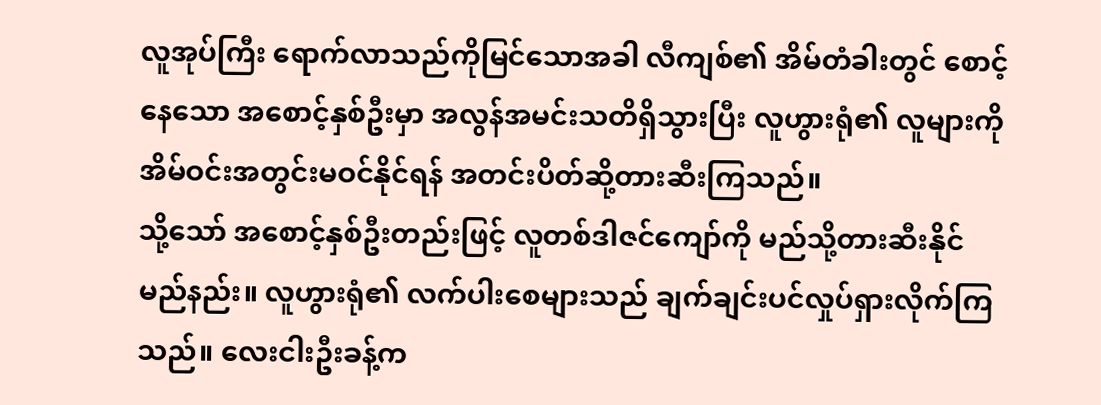လူအုပ်ကြီး ရောက်လာသည်ကိုမြင်သောအခါ လီကျစ်၏ အိမ်တံခါးတွင် စောင့်နေသော အစောင့်နှစ်ဦးမှာ အလွန်အမင်းသတိရှိသွားပြီး လူဟွားရုံ၏ လူများကို အိမ်ဝင်းအတွင်းမဝင်နိုင်ရန် အတင်းပိတ်ဆို့တားဆီးကြသည်။
သို့သော် အစောင့်နှစ်ဦးတည်းဖြင့် လူတစ်ဒါဇင်ကျော်ကို မည်သို့တားဆီးနိုင်မည်နည်း။ လူဟွားရုံ၏ လက်ပါးစေများသည် ချက်ချင်းပင်လှုပ်ရှားလိုက်ကြသည်။ လေးငါးဦးခန့်က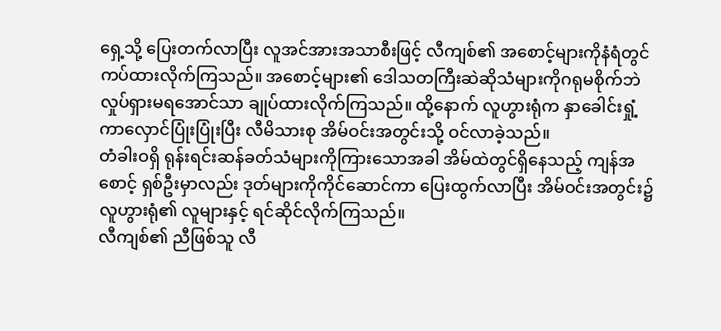ရှေ့သို့ ပြေးတက်လာပြီး လူအင်အားအသာစီးဖြင့် လီကျစ်၏ အစောင့်များကိုနံရံတွင် ကပ်ထားလိုက်ကြသည်။ အစောင့်များ၏ ဒေါသတကြီးဆဲဆိုသံများကိုဂရုမစိုက်ဘဲ လှုပ်ရှားမရအောင်သာ ချုပ်ထားလိုက်ကြသည်။ ထို့နောက် လူဟွားရုံက နှာခေါင်းရှုံ့ကာလှောင်ပြုံးပြုံးပြီး လီမိသားစု အိမ်ဝင်းအတွင်းသို့ ဝင်လာခဲ့သည်။
တံခါးဝရှိ ရုန်းရင်းဆန်ခတ်သံများကိုကြားသောအခါ အိမ်ထဲတွင်ရှိနေသည့် ကျန်အစောင့် ရှစ်ဦးမှာလည်း ဒုတ်များကိုကိုင်ဆောင်ကာ ပြေးထွက်လာပြီး အိမ်ဝင်းအတွင်း၌ လူဟွားရုံ၏ လူများနှင့် ရင်ဆိုင်လိုက်ကြသည်။
လီကျစ်၏ ညီဖြစ်သူ လီ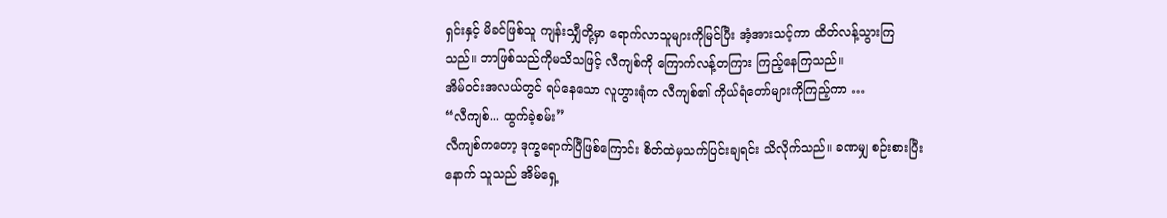ရှင်းနှင့် မိခင်ဖြစ်သူ ကျန်းသျှီတို့မှာ ရောက်လာသူများကိုမြင်ပြီး အံ့အားသင့်ကာ ထိတ်လန့်သွားကြသည်။ ဘာဖြစ်သည်ကိုမသိသဖြင့် လီကျစ်ကို ကြောက်လန့်တကြား ကြည့်နေကြသည်။
အိမ်ဝင်းအလယ်တွင် ရပ်နေသော လူဟွားရုံက လီကျစ်၏ ကိုယ်ရံတော်များကိုကြည့်ကာ …
“လီကျစ်... ထွက်ခဲ့စမ်း”
လီကျစ်ကတော့ ဒုက္ခရောက်ပြီဖြစ်ကြောင်း စိတ်ထဲမှသက်ပြင်းချရင်း သိလိုက်သည်။ ခဏမျှ စဉ်းစားပြီးနောက် သူသည် အိမ်ရှေ့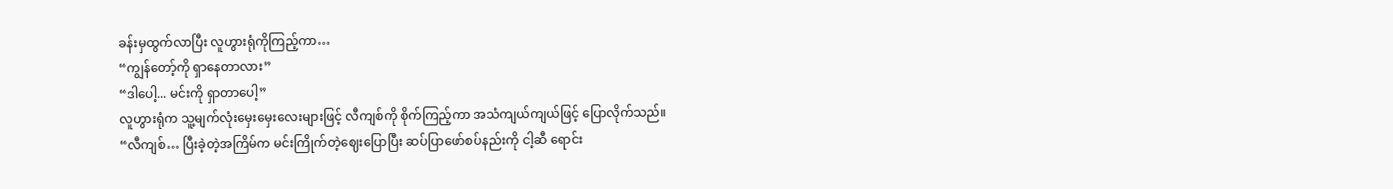ခန်းမှထွက်လာပြီး လူဟွားရုံကိုကြည့်ကာ…
“ကျွန်တော့်ကို ရှာနေတာလား”
“ဒါပေါ့... မင်းကို ရှာတာပေါ့”
လူဟွားရုံက သူ့မျက်လုံးမှေးမှေးလေးများဖြင့် လီကျစ်ကို စိုက်ကြည့်ကာ အသံကျယ်ကျယ်ဖြင့် ပြောလိုက်သည်။
“လီကျစ်… ပြီးခဲ့တဲ့အကြိမ်က မင်းကြိုက်တဲ့ဈေးပြောပြီး ဆပ်ပြာဖော်စပ်နည်းကို ငါ့ဆီ ရောင်း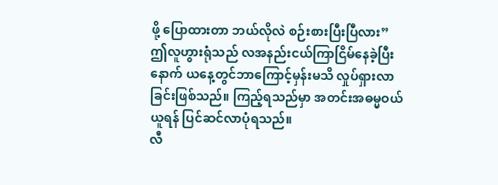ဖို့ ပြောထားတာ ဘယ်လိုလဲ စဉ်းစားပြီးပြီလား”
ဤလူဟွားရုံသည် လအနည်းငယ်ကြာငြိမ်နေခဲ့ပြီးနောက် ယနေ့တွင်ဘာကြောင့်မှန်းမသိ လှုပ်ရှားလာခြင်းဖြစ်သည်။ ကြည့်ရသည်မှာ အတင်းအဓမ္မဝယ်ယူရန် ပြင်ဆင်လာပုံရသည်။
လီ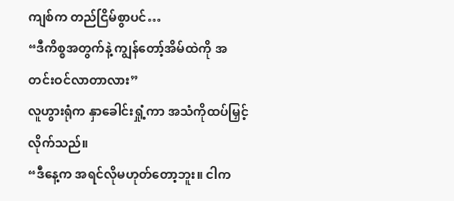ကျစ်က တည်ငြိမ်စွာပင်…
“ဒီကိစ္စအတွက်နဲ့ ကျွန်တော့်အိမ်ထဲကို အတင်းဝင်လာတာလား”
လူဟွားရုံက နှာခေါင်းရှုံ့ကာ အသံကိုထပ်မြှင့်လိုက်သည်။
“ဒီနေ့က အရင်လိုမဟုတ်တော့ဘူး။ ငါက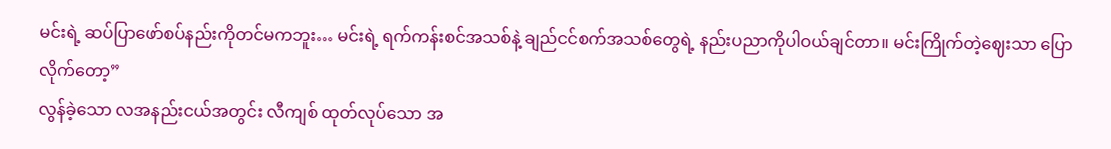မင်းရဲ့ ဆပ်ပြာဖော်စပ်နည်းကိုတင်မကဘူး… မင်းရဲ့ ရက်ကန်းစင်အသစ်နဲ့ ချည်ငင်စက်အသစ်တွေရဲ့ နည်းပညာကိုပါဝယ်ချင်တာ။ မင်းကြိုက်တဲ့ဈေးသာ ပြောလိုက်တော့”
လွန်ခဲ့သော လအနည်းငယ်အတွင်း လီကျစ် ထုတ်လုပ်သော အ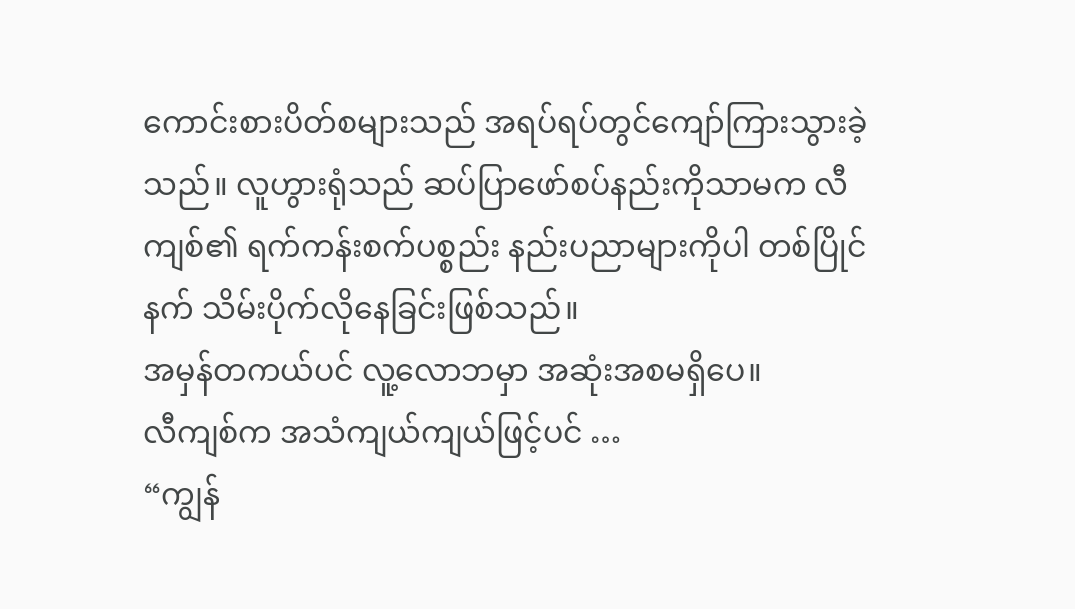ကောင်းစားပိတ်စများသည် အရပ်ရပ်တွင်ကျော်ကြားသွားခဲ့သည်။ လူဟွားရုံသည် ဆပ်ပြာဖော်စပ်နည်းကိုသာမက လီကျစ်၏ ရက်ကန်းစက်ပစ္စည်း နည်းပညာများကိုပါ တစ်ပြိုင်နက် သိမ်းပိုက်လိုနေခြင်းဖြစ်သည်။
အမှန်တကယ်ပင် လူ့လောဘမှာ အဆုံးအစမရှိပေ။
လီကျစ်က အသံကျယ်ကျယ်ဖြင့်ပင် …
“ကျွန်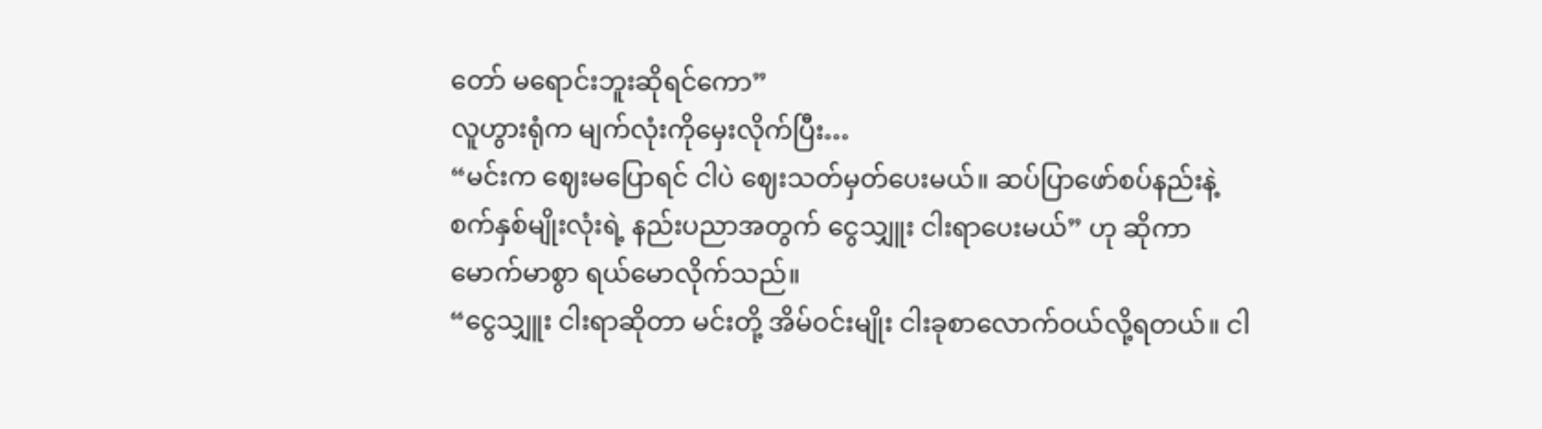တော် မရောင်းဘူးဆိုရင်ကော”
လူဟွားရုံက မျက်လုံးကိုမှေးလိုက်ပြီး…
“မင်းက ဈေးမပြောရင် ငါပဲ ဈေးသတ်မှတ်ပေးမယ်။ ဆပ်ပြာဖော်စပ်နည်းနဲ့ စက်နှစ်မျိုးလုံးရဲ့ နည်းပညာအတွက် ငွေသျှူး ငါးရာပေးမယ်” ဟု ဆိုကာ မောက်မာစွာ ရယ်မောလိုက်သည်။
“ငွေသျှူး ငါးရာဆိုတာ မင်းတို့ အိမ်ဝင်းမျိုး ငါးခုစာလောက်ဝယ်လို့ရတယ်။ ငါ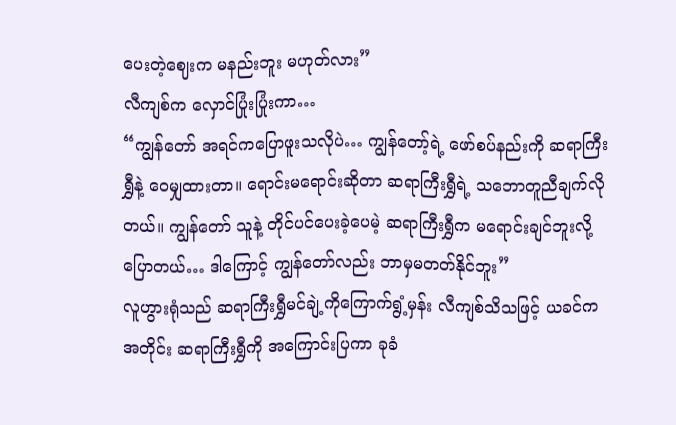ပေးတဲ့ဈေးက မနည်းဘူး မဟုတ်လား”
လီကျစ်က လှောင်ပြုံးပြုံးကာ…
“ကျွန်တော် အရင်ကပြောဖူးသလိုပဲ… ကျွန်တော့်ရဲ့ ဖော်စပ်နည်းကို ဆရာကြီးရွှီနဲ့ ဝေမျှထားတာ။ ရောင်းမရောင်းဆိုတာ ဆရာကြီးရွှီရဲ့ သဘောတူညီချက်လိုတယ်။ ကျွန်တော် သူနဲ့ တိုင်ပင်ပေးခဲ့ပေမဲ့ ဆရာကြီးရွှီက မရောင်းချင်ဘူးလို့ပြောတယ်… ဒါကြောင့် ကျွန်တော်လည်း ဘာမှမတတ်နိုင်ဘူး”
လူဟွားရုံသည် ဆရာကြီးရွှီမင်ချဲ့ကိုကြောက်ရွံ့မှန်း လီကျစ်သိသဖြင့် ယခင်ကအတိုင်း ဆရာကြီးရွှီကို အကြောင်းပြကာ ခုခံ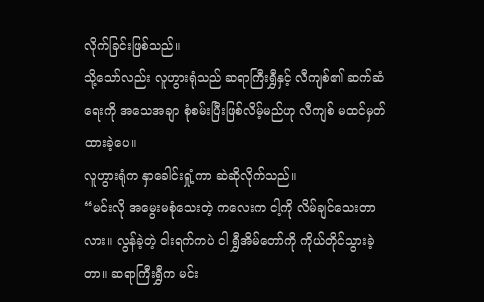လိုက်ခြင်းဖြစ်သည်။
သို့သော်လည်း လူဟွားရုံသည် ဆရာကြီးရွှီနှင့် လီကျစ်၏ ဆက်ဆံရေးကို အသေအချာ စုံစမ်းပြီးဖြစ်လိမ့်မည်ဟု လီကျစ် မထင်မှတ်ထားခဲ့ပေ။
လူဟွားရုံက နှာခေါင်းရှုံ့ကာ ဆဲဆိုလိုက်သည်။
“မင်းလို အမွေးမစုံသေးတဲ့ ကလေးက ငါ့ကို လိမ်ချင်သေးတာလား။ လွန်ခဲ့တဲ့ ငါးရက်ကပဲ ငါ ရွှီအိမ်တော်ကို ကိုယ်တိုင်သွားခဲ့တာ။ ဆရာကြီးရွှီက မင်း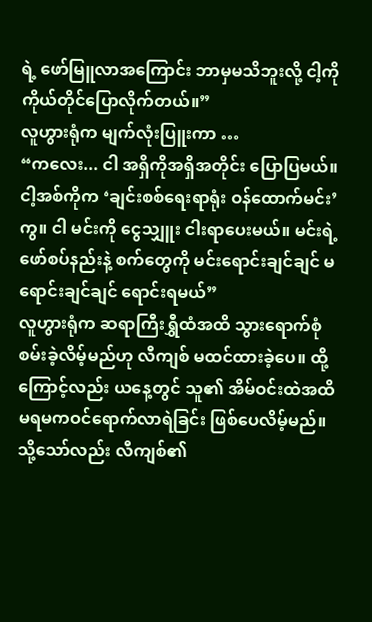ရဲ့ ဖော်မြူလာအကြောင်း ဘာမှမသိဘူးလို့ ငါ့ကို ကိုယ်တိုင်ပြောလိုက်တယ်။”
လူဟွားရုံက မျက်လုံးပြူးကာ …
“ကလေး... ငါ အရှိကိုအရှိအတိုင်း ပြောပြမယ်။ ငါ့အစ်ကိုက ‘ချင်းစစ်ရေးရာရုံး ဝန်ထောက်မင်း’ ကွ။ ငါ မင်းကို ငွေသျှူး ငါးရာပေးမယ်။ မင်းရဲ့ ဖော်စပ်နည်းနဲ့ စက်တွေကို မင်းရောင်းချင်ချင် မရောင်းချင်ချင် ရောင်းရမယ်”
လူဟွားရုံက ဆရာကြီးရွှီထံအထိ သွားရောက်စုံစမ်းခဲ့လိမ့်မည်ဟု လီကျစ် မထင်ထားခဲ့ပေ။ ထို့ကြောင့်လည်း ယနေ့တွင် သူ၏ အိမ်ဝင်းထဲအထိ မရမကဝင်ရောက်လာရဲခြင်း ဖြစ်ပေလိမ့်မည်။
သို့သော်လည်း လီကျစ်၏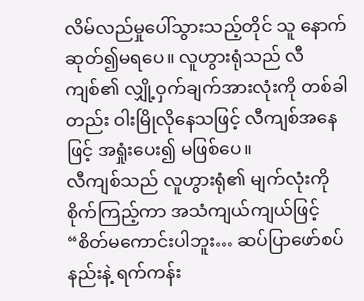လိမ်လည်မှုပေါ်သွားသည့်တိုင် သူ နောက်ဆုတ်၍မရပေ။ လူဟွားရုံသည် လီကျစ်၏ လျှို့ဝှက်ချက်အားလုံးကို တစ်ခါတည်း ဝါးမြိုလိုနေသဖြင့် လီကျစ်အနေဖြင့် အရှုံးပေး၍ မဖြစ်ပေ။
လီကျစ်သည် လူဟွားရုံ၏ မျက်လုံးကိုစိုက်ကြည့်ကာ အသံကျယ်ကျယ်ဖြင့်
“စိတ်မကောင်းပါဘူး… ဆပ်ပြာဖော်စပ်နည်းနဲ့ ရက်ကန်း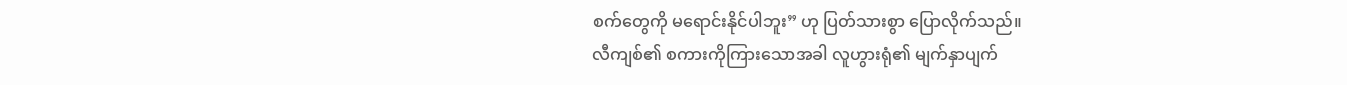စက်တွေကို မရောင်းနိုင်ပါဘူး” ဟု ပြတ်သားစွာ ပြောလိုက်သည်။
လီကျစ်၏ စကားကိုကြားသောအခါ လူဟွားရုံ၏ မျက်နှာပျက်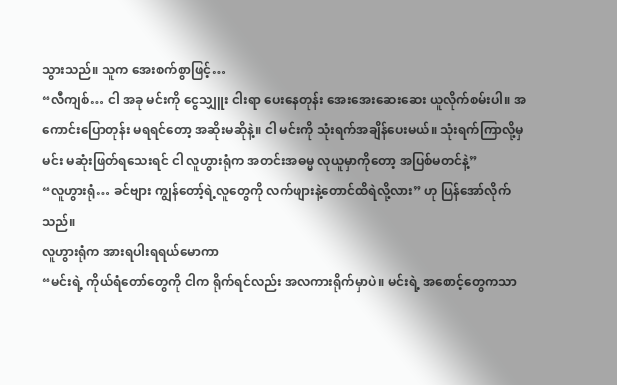သွားသည်။ သူက အေးစက်စွာဖြင့်…
“လီကျစ်… ငါ အခု မင်းကို ငွေသျှူး ငါးရာ ပေးနေတုန်း အေးအေးဆေးဆေး ယူလိုက်စမ်းပါ။ အကောင်းပြောတုန်း မရရင်တော့ အဆိုးမဆိုနဲ့။ ငါ မင်းကို သုံးရက်အချိန်ပေးမယ်။ သုံးရက်ကြာလို့မှ မင်း မဆုံးဖြတ်ရသေးရင် ငါ လူဟွားရုံက အတင်းအဓမ္မ လုယူမှာကိုတော့ အပြစ်မတင်နဲ့”
“လူဟွားရုံ… ခင်ဗျား ကျွန်တော့်ရဲ့လူတွေကို လက်ဖျားနဲ့တောင်ထိရဲလို့လား” ဟု ပြန်အော်လိုက်သည်။
လူဟွားရုံက အားရပါးရရယ်မောကာ
“မင်းရဲ့ ကိုယ်ရံတော်တွေကို ငါက ရိုက်ရင်လည်း အလကားရိုက်မှာပဲ။ မင်းရဲ့ အစောင့်တွေကသာ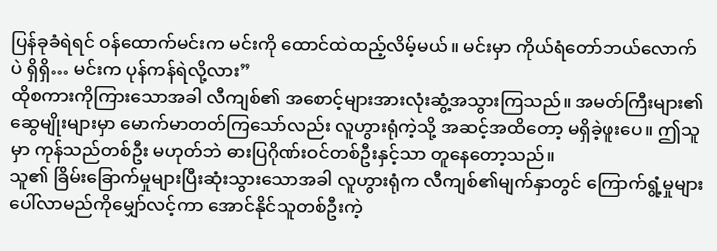ပြန်ခုခံရဲရင် ဝန်ထောက်မင်းက မင်းကို ထောင်ထဲထည့်လိမ့်မယ်။ မင်းမှာ ကိုယ်ရံတော်ဘယ်လောက်ပဲ ရှိရှိ… မင်းက ပုန်ကန်ရဲလို့လား”
ထိုစကားကိုကြားသောအခါ လီကျစ်၏ အစောင့်များအားလုံးဆွံ့အသွားကြသည်။ အမတ်ကြီးများ၏ ဆွေမျိုးများမှာ မောက်မာတတ်ကြသော်လည်း လူဟွားရုံကဲ့သို့ အဆင့်အထိတော့ မရှိခဲ့ဖူးပေ။ ဤသူမှာ ကုန်သည်တစ်ဦး မဟုတ်ဘဲ ဓားပြဂိုဏ်းဝင်တစ်ဦးနှင့်သာ တူနေတော့သည်။
သူ၏ ခြိမ်းခြောက်မှုများပြီးဆုံးသွားသောအခါ လူဟွားရုံက လီကျစ်၏မျက်နှာတွင် ကြောက်ရွံ့မှုများ ပေါ်လာမည်ကိုမျှော်လင့်ကာ အောင်နိုင်သူတစ်ဦးကဲ့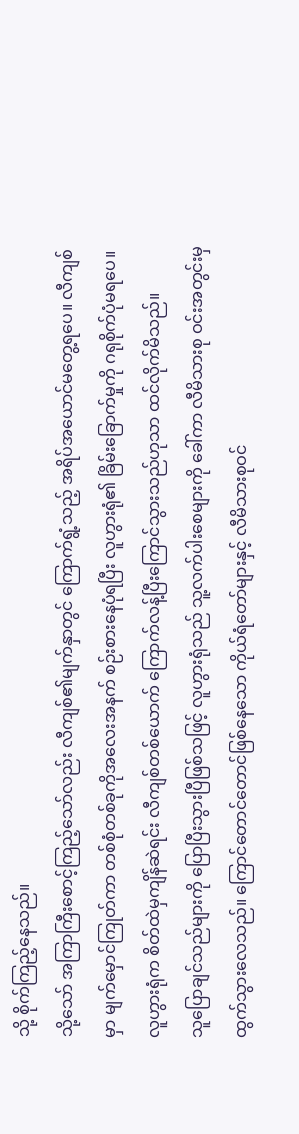သို့ စိုက်ကြည့်နေသည်။
သို့သော် အကြာကြီးစောင့်ကြည့်သော်လည်း လီကျစ်၏မျက်နှာတွင် ကြောက်ရွံ့သည့် အရိပ်အယောင်မတွေ့ရပေ။ လီကျစ်မှာ မျက်မှောင်ကြုတ်ကာ တစ်စုံတစ်ခုကိုအလေးအနက် စဉ်းစားနေပုံရပြီး လူဟွားရုံ၏ ခြိမ်းခြောက်မှုကို ဂရုစိုက်ပုံမရပေ။ လူဟွားရုံက စိတ်ထဲမှကျိန်ဆဲရင်း လီကျစ်တစ်ယောက် ကြောက်လန့်ပြီးကြောင်သွားသည်ဟုသာ ထင်လိုက်မိသည်။
သူပြောချင်သည်များကို ပြောပြီးသွားပြီဖြစ်သဖြင့် လူဟွားရုံသည် သူ့လက်ပါးစေများကို ခေါ်ကာ လီမိသားစု ဝင်းအတွင်းမှထွက်သွားလေသည်။ ကြောင်တောင်တောင်ဖြစ်နေသော ကိုယ်ရံတော်များနှင့် လီမိသားစုဝင်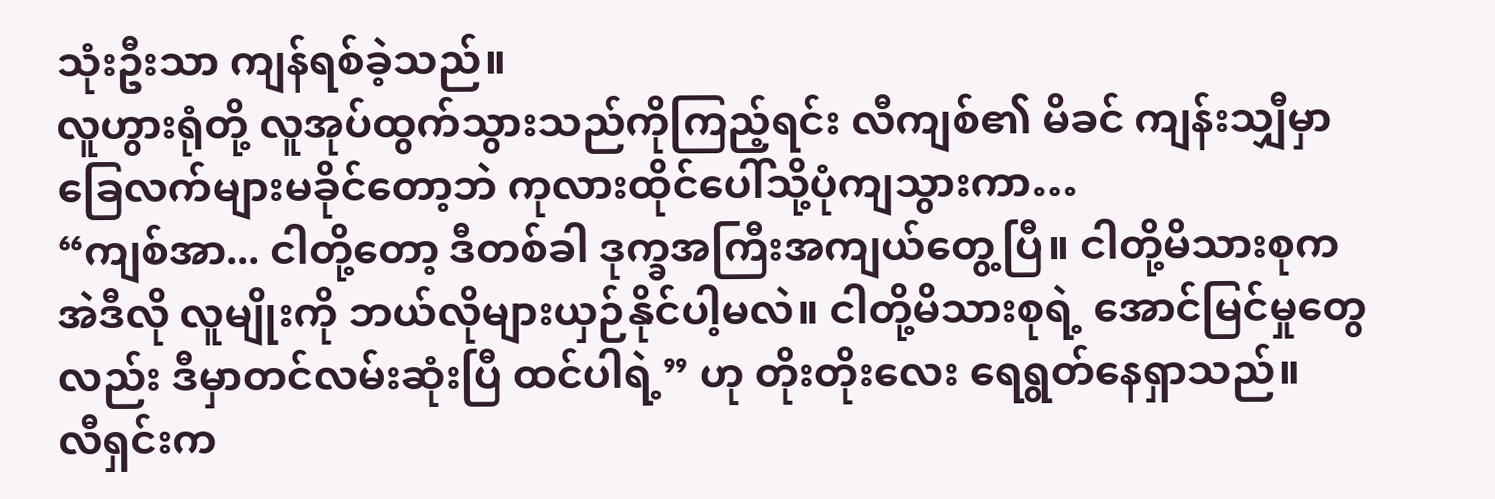သုံးဦးသာ ကျန်ရစ်ခဲ့သည်။
လူဟွားရုံတို့ လူအုပ်ထွက်သွားသည်ကိုကြည့်ရင်း လီကျစ်၏ မိခင် ကျန်းသျှီမှာ ခြေလက်များမခိုင်တော့ဘဲ ကုလားထိုင်ပေါ်သို့ပုံကျသွားကာ…
“ကျစ်အာ... ငါတို့တော့ ဒီတစ်ခါ ဒုက္ခအကြီးအကျယ်တွေ့ပြီ။ ငါတို့မိသားစုက အဲဒီလို လူမျိုးကို ဘယ်လိုများယှဉ်နိုင်ပါ့မလဲ။ ငါတို့မိသားစုရဲ့ အောင်မြင်မှုတွေလည်း ဒီမှာတင်လမ်းဆုံးပြီ ထင်ပါရဲ့” ဟု တိုးတိုးလေး ရေရွတ်နေရှာသည်။
လီရှင်းက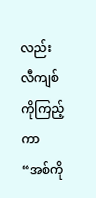လည်း လီကျစ်ကိုကြည့်ကာ
“အစ်ကို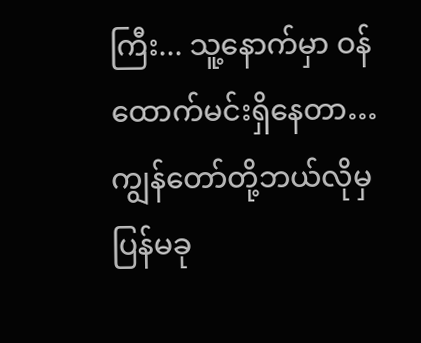ကြီး... သူ့နောက်မှာ ဝန်ထောက်မင်းရှိနေတာ… ကျွန်တော်တို့ဘယ်လိုမှ ပြန်မခု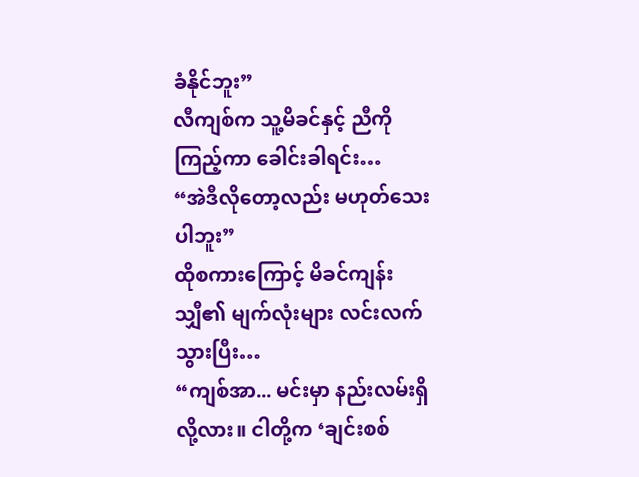ခံနိုင်ဘူး”
လီကျစ်က သူ့မိခင်နှင့် ညီကို ကြည့်ကာ ခေါင်းခါရင်း…
“အဲဒီလိုတော့လည်း မဟုတ်သေးပါဘူး”
ထိုစကားကြောင့် မိခင်ကျန်းသျှီ၏ မျက်လုံးများ လင်းလက်သွားပြီး…
“ကျစ်အာ... မင်းမှာ နည်းလမ်းရှိလို့လား။ ငါတို့က ‘ချင်းစစ်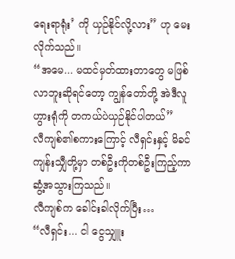ရေးရာရုံး’ ကို ယှဉ်နိုင်လို့လား” ဟု မေးလိုက်သည်။
“အမေ... မထင်မှတ်ထားတာတွေ မဖြစ်လာဘူးဆိုရင်တော့ ကျွန်တော်တို့ အဲဒီလူဟွားရုံကို တကယ်ပဲယှဉ်နိုင်ပါတယ်”
လီကျစ်၏စကားကြောင့် လီရှင်းနှင့် မိခင်ကျန်းသျှီတို့မှာ တစ်ဦးကိုတစ်ဦးကြည့်ကာ ဆွံ့အသွားကြသည်။
လီကျစ်က ခေါင်းခါလိုက်ပြီး…
“လီရှင်း... ငါ ငွေသျှူး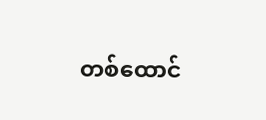တစ်ထောင်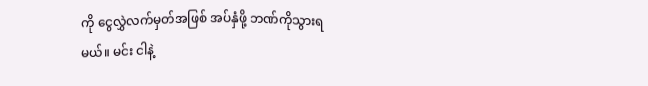ကို ငွေလွှဲလက်မှတ်အဖြစ် အပ်နှံဖို့ ဘဏ်ကိုသွားရမယ်။ မင်း ငါနဲ့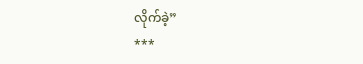လိုက်ခဲ့”
***